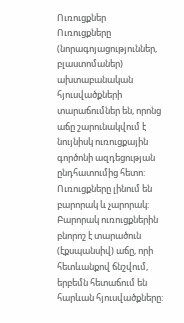Ուռուցքներ
Ուռուցքները (նորագոյացություններ, բլաստոմաներ) ախտաբանական հյուսվածքների տարաճումներ են, որոնց աճը շարունակվում է նույնիսկ ուռուցքային գործոնի ազդեցության ընդհատումից հետո:
Ուռուցքները լինում են բարորակ և չարորակ:
Բարորակ ուռուցքներին բնորոշ է տարածուն (էքսպանսիվ) աճը, որի հետևանքով ճնշվում, երբեմն հետաճում են հարևան հյուսվածքները: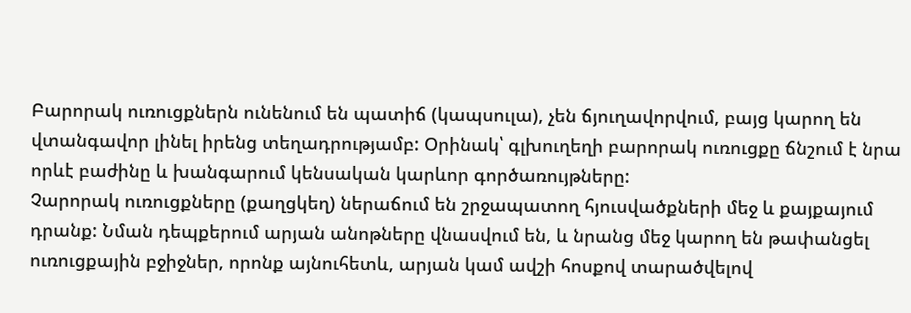Բարորակ ուռուցքներն ունենում են պատիճ (կապսուլա), չեն ճյուղավորվում, բայց կարող են վտանգավոր լինել իրենց տեղադրությամբ: Օրինակ՝ գլխուղեղի բարորակ ուռուցքը ճնշում է նրա որևէ բաժինը և խանգարում կենսական կարևոր գործառույթները:
Չարորակ ուռուցքները (քաղցկեղ) ներաճում են շրջապատող հյուսվածքների մեջ և քայքայում դրանք: Նման դեպքերում արյան անոթները վնասվում են, և նրանց մեջ կարող են թափանցել ուռուցքային բջիջներ, որոնք այնուհետև, արյան կամ ավշի հոսքով տարածվելով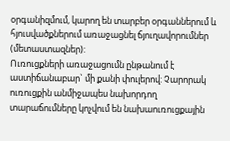օրգանիզմում, կարող են տարբեր օրգաններում և հյուսվածքներում առաջացնել ճյուղավորումներ (մետաստազներ):
Ուռուցքների առաջացումն ընթանում է աստիճանաբար` մի քանի փուլերով: Չարորակ ուռուցքին անմիջապես նախորդող տարաճումները կոչվում են նախաուռուցքային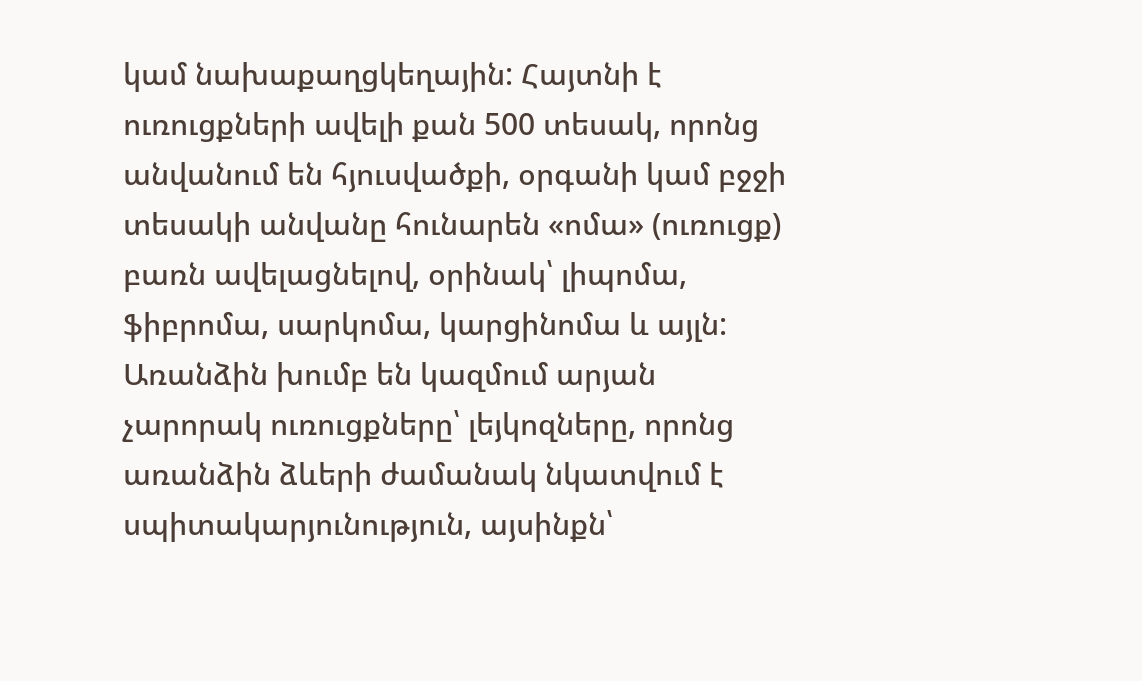կամ նախաքաղցկեղային: Հայտնի է ուռուցքների ավելի քան 500 տեսակ, որոնց անվանում են հյուսվածքի, օրգանի կամ բջջի տեսակի անվանը հունարեն «ոմա» (ուռուցք) բառն ավելացնելով, օրինակ՝ լիպոմա, ֆիբրոմա, սարկոմա, կարցինոմա և այլն:
Առանձին խումբ են կազմում արյան չարորակ ուռուցքները՝ լեյկոզները, որոնց առանձին ձևերի ժամանակ նկատվում է սպիտակարյունություն, այսինքն՝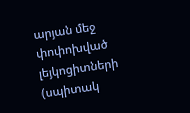արյան մեջ փոփոխված լեյկոցիտների (սպիտակ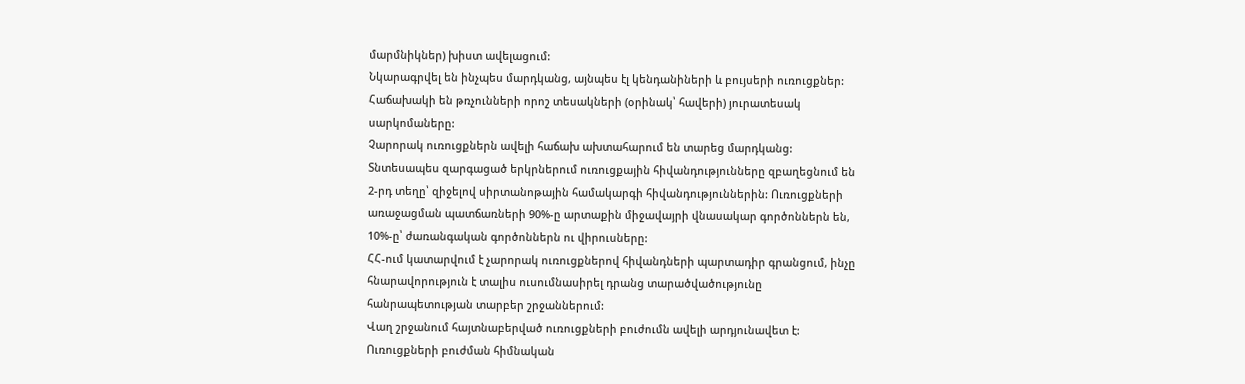մարմնիկներ) խիստ ավելացում:
Նկարագրվել են ինչպես մարդկանց, այնպես էլ կենդանիների և բույսերի ուռուցքներ: Հաճախակի են թռչունների որոշ տեսակների (օրինակ՝ հավերի) յուրատեսակ սարկոմաները:
Չարորակ ուռուցքներն ավելի հաճախ ախտահարում են տարեց մարդկանց:
Տնտեսապես զարգացած երկրներում ուռուցքային հիվանդությունները զբաղեցնում են 2-րդ տեղը՝ զիջելով սիրտանոթային համակարգի հիվանդություններին: Ուռուցքների առաջացման պատճառների 90%-ը արտաքին միջավայրի վնասակար գործոններն են, 10%-ը՝ ժառանգական գործոններն ու վիրուսները:
ՀՀ-ում կատարվում է չարորակ ուռուցքներով հիվանդների պարտադիր գրանցում, ինչը հնարավորություն է տալիս ուսումնասիրել դրանց տարածվածությունը հանրապետության տարբեր շրջաններում:
Վաղ շրջանում հայտնաբերված ուռուցքների բուժումն ավելի արդյունավետ է:
Ուռուցքների բուժման հիմնական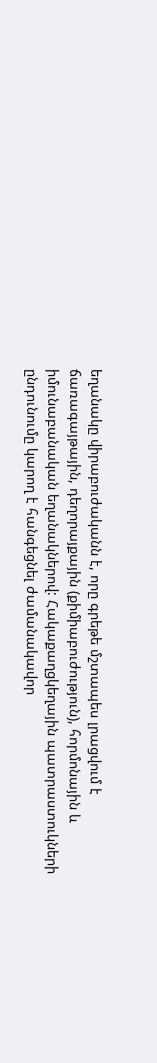եղանակը վիրաբուժականն է, որը գրեթե մշտապես լրացվում է ճառագայթային, դեղորայքային (քիմիաբուժություն), հորմոնային և իմունաբանական եղանակներով: Հակաքաղցկեղային պատրաստուկների ընդունումը կարող է հանգեցնել ժամանակավոր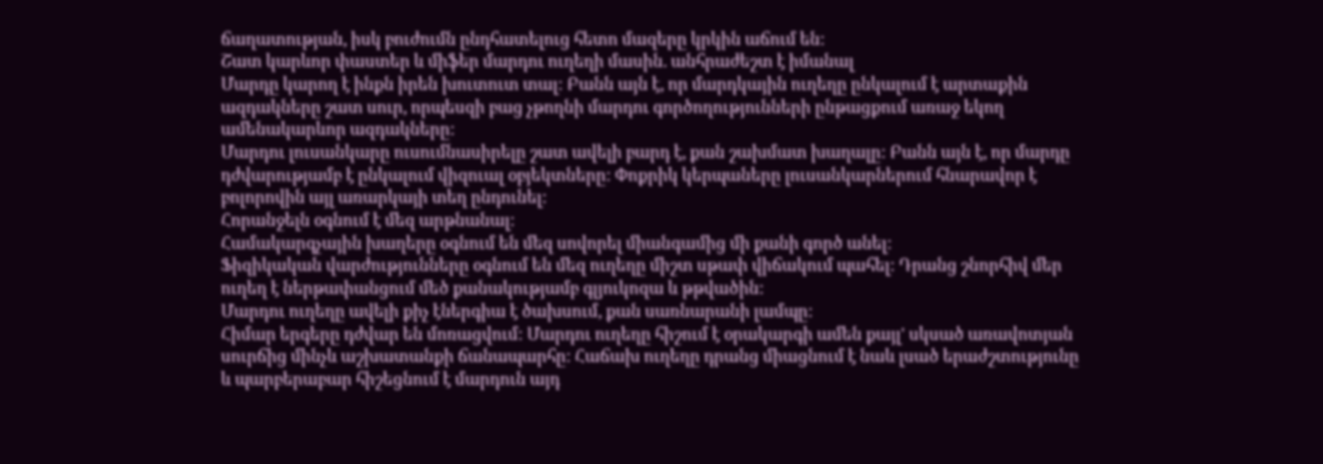ճաղատության, իսկ բուժումն ընդհատելուց հետո մազերը կրկին աճում են:
Շատ կարևոր փաստեր և միֆեր մարդու ուղեղի մասին. անհրաժեշտ է իմանալ
Մարդը կարող է ինքն իրեն խուտուտ տալ: Բանն այն է, որ մարդկային ուղեղը ընկալում է արտաքին ազդակները շատ սուր, որպեսզի բաց չթողնի մարդու գործողությունների ընթացքում առաջ եկող ամենակարևոր ազդակները:
Մարդու լուսանկարը ուսումնասիրելը շատ ավելի բարդ է, քան շախմատ խաղալը: Բանն այն է, որ մարդը դժվարությամբ է ընկալում վիզուալ օբյեկտները: Փոքրիկ կերպաները լուսանկարներում հնարավոր է բոլորովին այլ առարկայի տեղ ընդունել:
Հորանջելն օգնում է մեզ արթնանալ:
Համակարգչային խաղերը օգնում են մեզ սովորել միանգամից մի քանի գործ անել:
Ֆիզիկական վարժությունները օգնում են մեզ ուղեղը միշտ սթափ վիճակում պահել: Դրանց շնորհիվ մեր ուղեղ է ներթափանցում մեծ քանակությամբ գլյուկոզա և թթվածին:
Մարդու ուղեղը ավելի քիչ էներգիա է ծախսում, քան սառնարանի լամպը:
Հիմար երգերը դժվար են մոռացվում: Մարդու ուղեղը հիշում է օրակարգի ամեն քայլ' սկսած առավոտյան սուրճից մինչև աշխատանքի ճանապարհը: Հաճախ ուղեղը դրանց միացնում է նաև լսած երաժշտությունը և պարբերաբար հիշեցնում է մարդուն այդ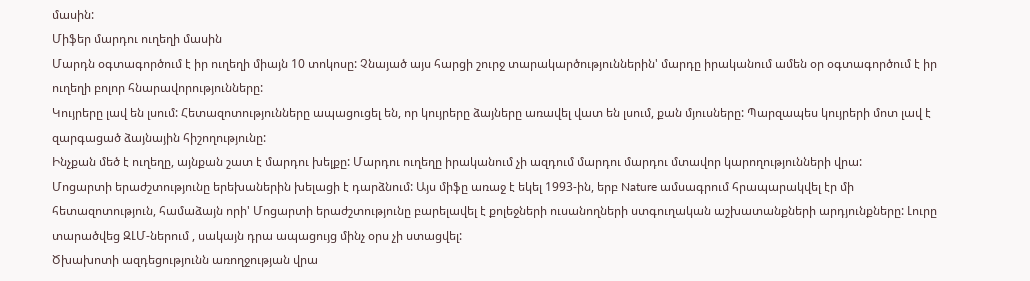մասին:
Միֆեր մարդու ուղեղի մասին
Մարդն օգտագործում է իր ուղեղի միայն 10 տոկոսը: Չնայած այս հարցի շուրջ տարակարծություններին' մարդը իրականում ամեն օր օգտագործում է իր ուղեղի բոլոր հնարավորությունները:
Կույրերը լավ են լսում: Հետազոտությունները ապացուցել են, որ կույրերը ձայները առավել վատ են լսում, քան մյուսները: Պարզապես կույրերի մոտ լավ է զարգացած ձայնային հիշողությունը:
Ինչքան մեծ է ուղեղը, այնքան շատ է մարդու խելքը: Մարդու ուղեղը իրականում չի ազդում մարդու մարդու մտավոր կարողությունների վրա:
Մոցարտի երաժշտությունը երեխաներին խելացի է դարձնում: Այս միֆը առաջ է եկել 1993-ին, երբ Nature ամսագրում հրապարակվել էր մի հետազոտություն, համաձայն որի' Մոցարտի երաժշտությունը բարելավել է քոլեջների ուսանողների ստգուղական աշխատանքների արդյունքները: Լուրը տարածվեց ԶԼՄ-ներում , սակայն դրա ապացույց մինչ օրս չի ստացվել:
Ծխախոտի ազդեցությունն առողջության վրա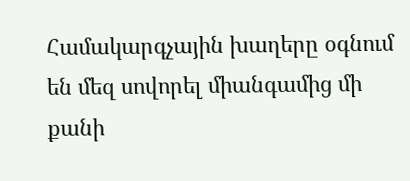Համակարգչային խաղերը օգնում են մեզ սովորել միանգամից մի քանի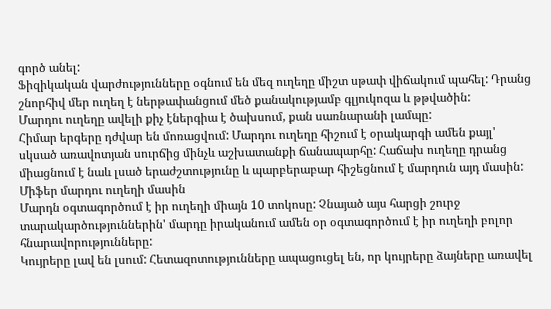գործ անել:
Ֆիզիկական վարժությունները օգնում են մեզ ուղեղը միշտ սթափ վիճակում պահել: Դրանց շնորհիվ մեր ուղեղ է ներթափանցում մեծ քանակությամբ գլյուկոզա և թթվածին:
Մարդու ուղեղը ավելի քիչ էներգիա է ծախսում, քան սառնարանի լամպը:
Հիմար երգերը դժվար են մոռացվում: Մարդու ուղեղը հիշում է օրակարգի ամեն քայլ' սկսած առավոտյան սուրճից մինչև աշխատանքի ճանապարհը: Հաճախ ուղեղը դրանց միացնում է նաև լսած երաժշտությունը և պարբերաբար հիշեցնում է մարդուն այդ մասին:
Միֆեր մարդու ուղեղի մասին
Մարդն օգտագործում է իր ուղեղի միայն 10 տոկոսը: Չնայած այս հարցի շուրջ տարակարծություններին' մարդը իրականում ամեն օր օգտագործում է իր ուղեղի բոլոր հնարավորությունները:
Կույրերը լավ են լսում: Հետազոտությունները ապացուցել են, որ կույրերը ձայները առավել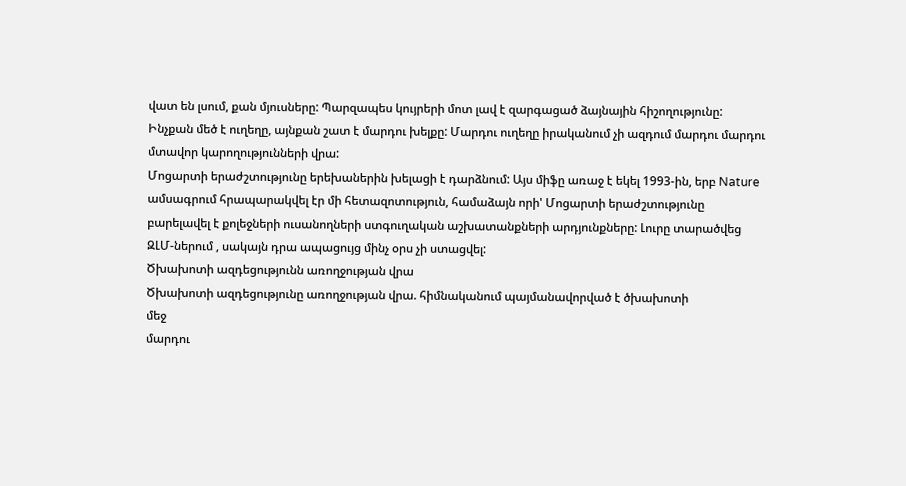վատ են լսում, քան մյուսները: Պարզապես կույրերի մոտ լավ է զարգացած ձայնային հիշողությունը:
Ինչքան մեծ է ուղեղը, այնքան շատ է մարդու խելքը: Մարդու ուղեղը իրականում չի ազդում մարդու մարդու մտավոր կարողությունների վրա:
Մոցարտի երաժշտությունը երեխաներին խելացի է դարձնում: Այս միֆը առաջ է եկել 1993-ին, երբ Nature ամսագրում հրապարակվել էր մի հետազոտություն, համաձայն որի' Մոցարտի երաժշտությունը բարելավել է քոլեջների ուսանողների ստգուղական աշխատանքների արդյունքները: Լուրը տարածվեց ԶԼՄ-ներում , սակայն դրա ապացույց մինչ օրս չի ստացվել:
Ծխախոտի ազդեցությունն առողջության վրա
Ծխախոտի ազդեցությունը առողջության վրա. հիմնականում պայմանավորված է ծխախոտի
մեջ
մարդու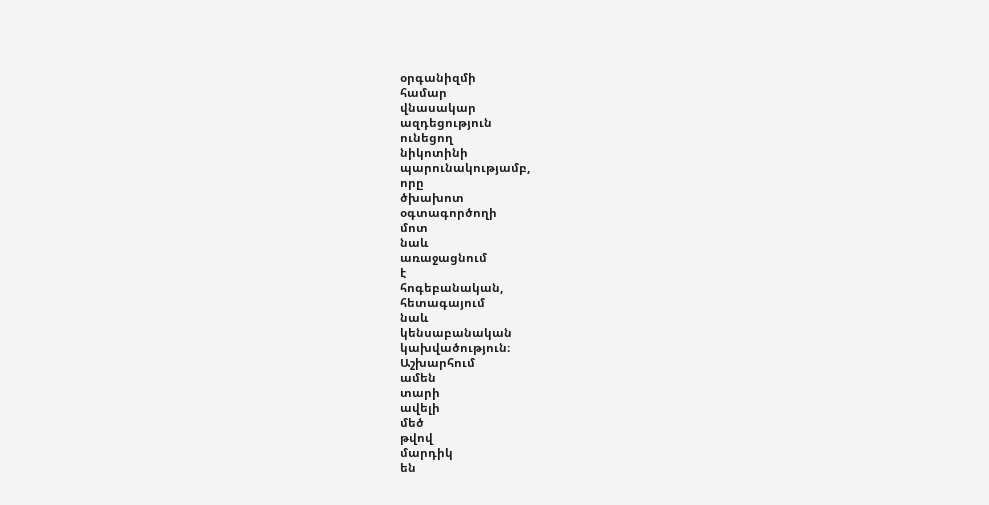օրգանիզմի
համար
վնասակար
ազդեցություն
ունեցող
նիկոտինի
պարունակությամբ,
որը
ծխախոտ
օգտագործողի
մոտ
նաև
առաջացնում
է
հոգեբանական,
հետագայում
նաև
կենսաբանական
կախվածություն։
Աշխարհում
ամեն
տարի
ավելի
մեծ
թվով
մարդիկ
են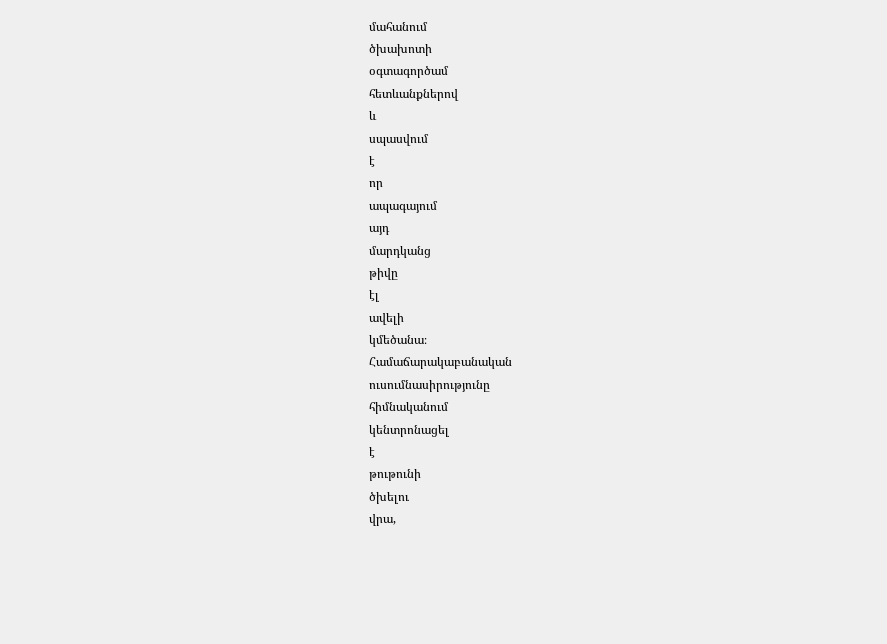մահանում
ծխախոտի
օգտագործամ
հետևանքներով
և
սպասվում
է
որ
ապագայում
այդ
մարդկանց
թիվը
էլ
ավելի
կմեծանա։
Համաճարակաբանական
ուսումնասիրությունը
հիմնականում
կենտրոնացել
է
թութունի
ծխելու
վրա,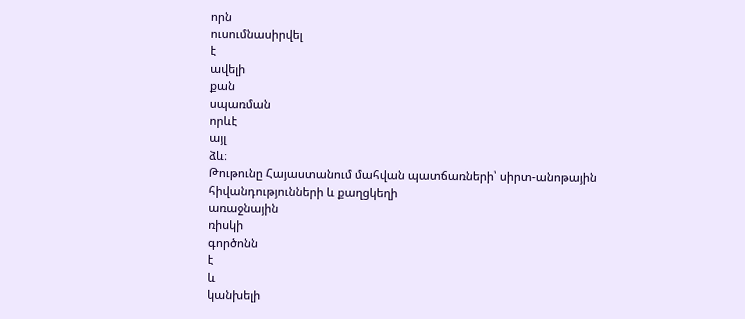որն
ուսումնասիրվել
է
ավելի
քան
սպառման
որևէ
այլ
ձև։
Թութունը Հայաստանում մահվան պատճառների՝ սիրտ-անոթային հիվանդությունների և քաղցկեղի
առաջնային
ռիսկի
գործոնն
է
և
կանխելի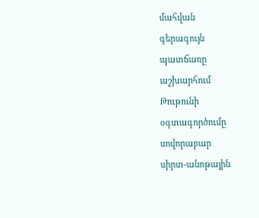մահվան
գերագույն
պատճառը
աշխարհում
Թութունի
օգտագործումը
սովորաբար
սիրտ-անոթային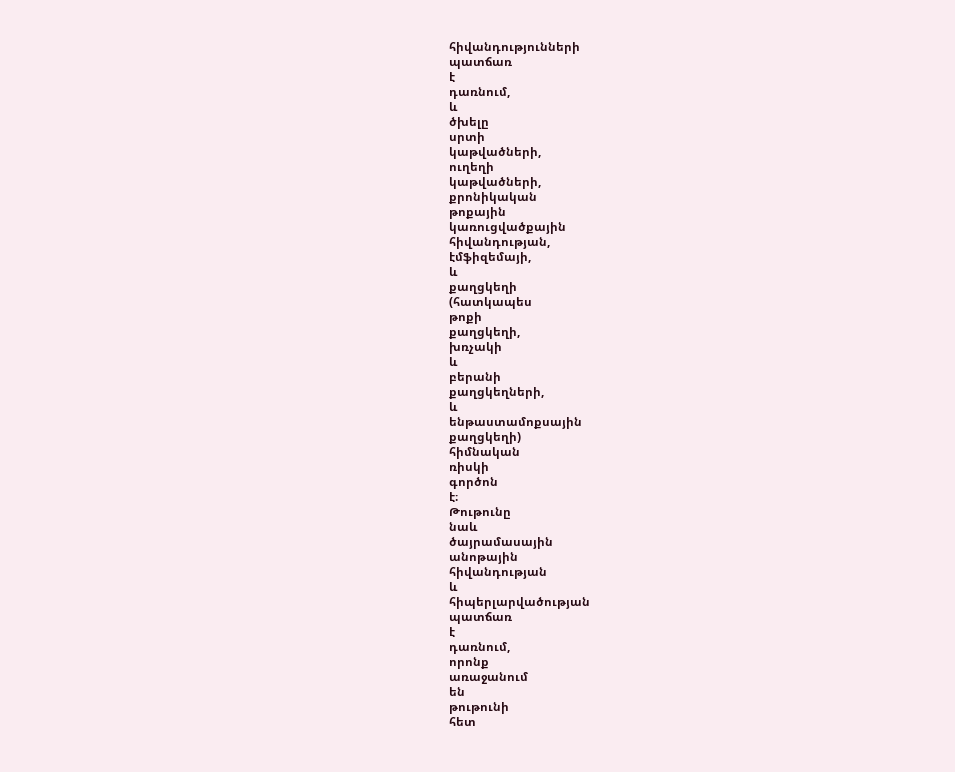հիվանդությունների
պատճառ
է
դառնում,
և
ծխելը
սրտի
կաթվածների,
ուղեղի
կաթվածների,
քրոնիկական
թոքային
կառուցվածքային
հիվանդության,
էմֆիզեմայի,
և
քաղցկեղի
(հատկապես
թոքի
քաղցկեղի,
խռչակի
և
բերանի
քաղցկեղների,
և
ենթաստամոքսային
քաղցկեղի)
հիմնական
ռիսկի
գործոն
է։
Թութունը
նաև
ծայրամասային
անոթային
հիվանդության
և
հիպերլարվածության
պատճառ
է
դառնում,
որոնք
առաջանում
են
թութունի
հետ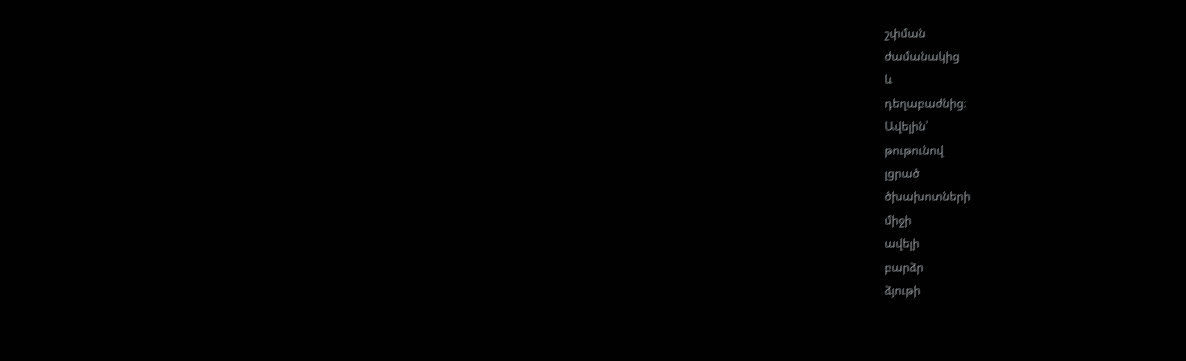շփման
ժամանակից
և
դեղաբաժնից։
Ավելին՝
թութունով
լցրած
ծխախոտների
միջի
ավելի
բարձր
ձյութի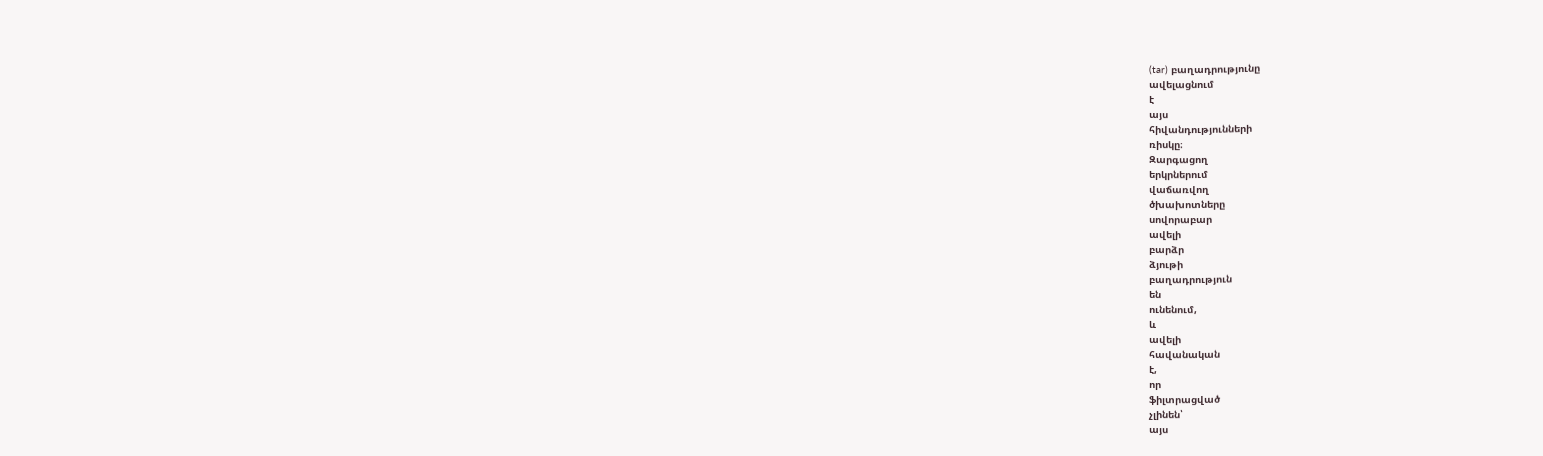(tar) բաղադրությունը
ավելացնում
է
այս
հիվանդությունների
ռիսկը։
Զարգացող
երկրներում
վաճառվող
ծխախոտները
սովորաբար
ավելի
բարձր
ձյութի
բաղադրություն
են
ունենում,
և
ավելի
հավանական
է,
որ
ֆիլտրացված
չլինեն՝
այս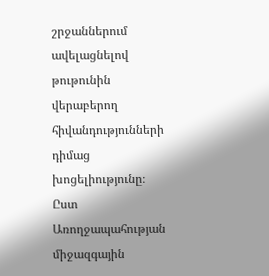շրջաններում
ավելացնելով
թութունին
վերաբերող
հիվանդությունների
դիմաց
խոցելիությունը։
Ըստ Առողջապահության միջազգային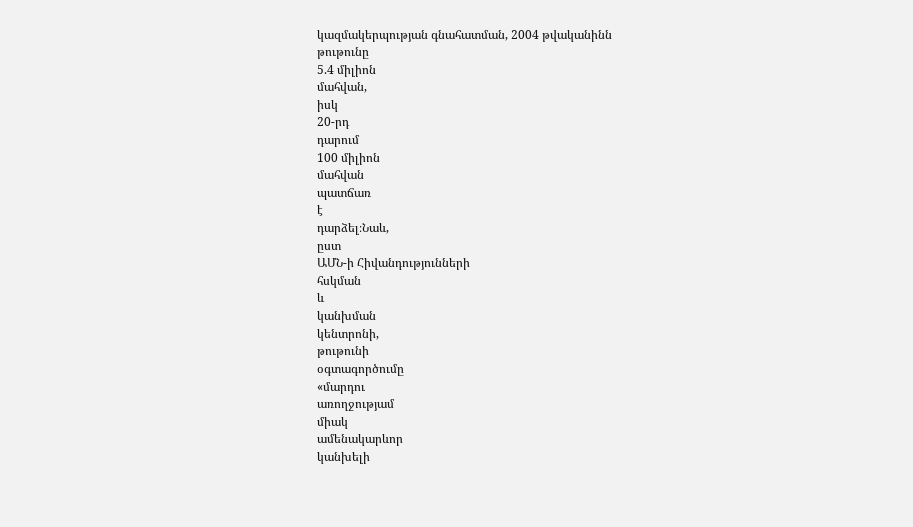կազմակերպության գնահատման, 2004 թվականինն
թութունը
5.4 միլիոն
մահվան,
իսկ
20-րդ
դարում
100 միլիոն
մահվան
պատճառ
է
դարձել։Նաև,
ըստ
ԱՄՆ-ի Հիվանդությունների
հսկման
և
կանխման
կենտրոնի,
թութունի
օգտագործումը
«մարդու
առողջությամ
միակ
ամենակարևոր
կանխելի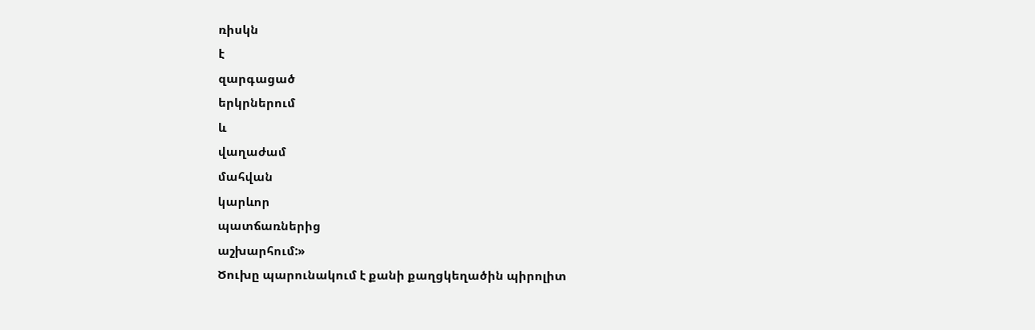ռիսկն
է
զարգացած
երկրներում
և
վաղաժամ
մահվան
կարևոր
պատճառներից
աշխարհում:»
Ծուխը պարունակում է քանի քաղցկեղածին պիրոլիտ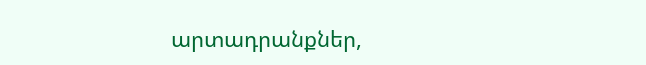արտադրանքներ,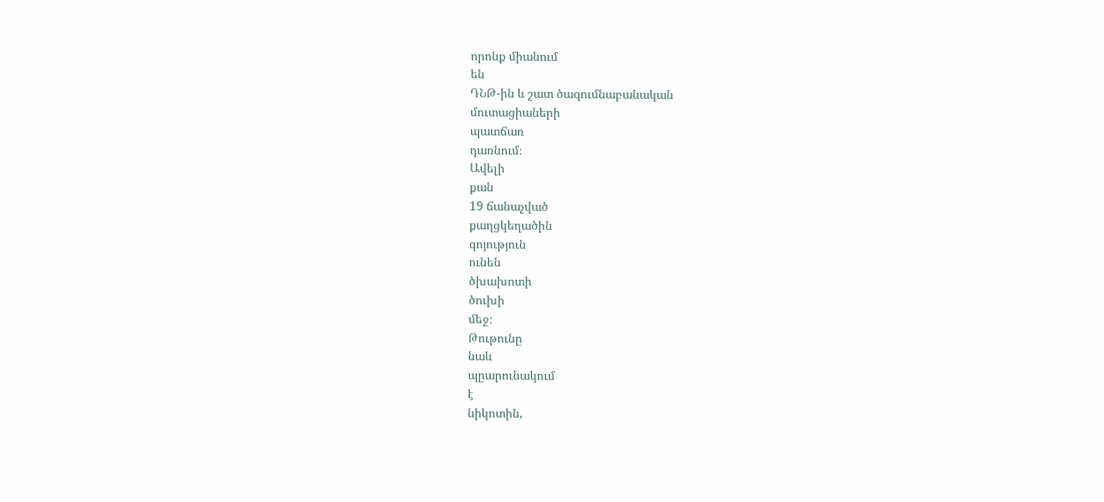որոնք միանում
են
ԴՆԹ-ին և շատ ծագումնաբանական
մուտացիաների
պատճառ
դառնում։
Ավելի
քան
19 ճանաչված
քաղցկեղածին
գոյություն
ունեն
ծխախոտի
ծուխի
մեջ։
Թութունը
նաև
պըարունակում
է
նիկոտին,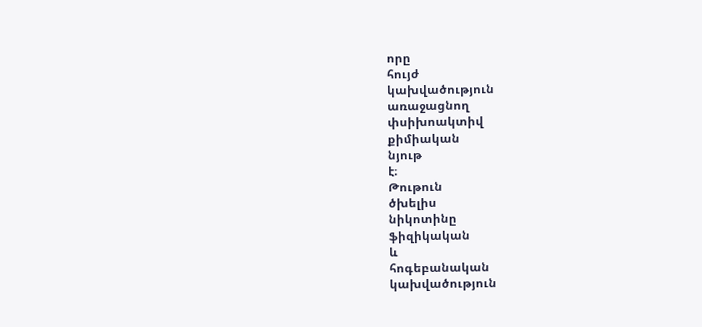որը
հույժ
կախվածություն
առաջացնող
փսիխոակտիվ
քիմիական
նյութ
է։
Թութուն
ծխելիս
նիկոտինը
ֆիզիկական
և
հոգեբանական
կախվածություն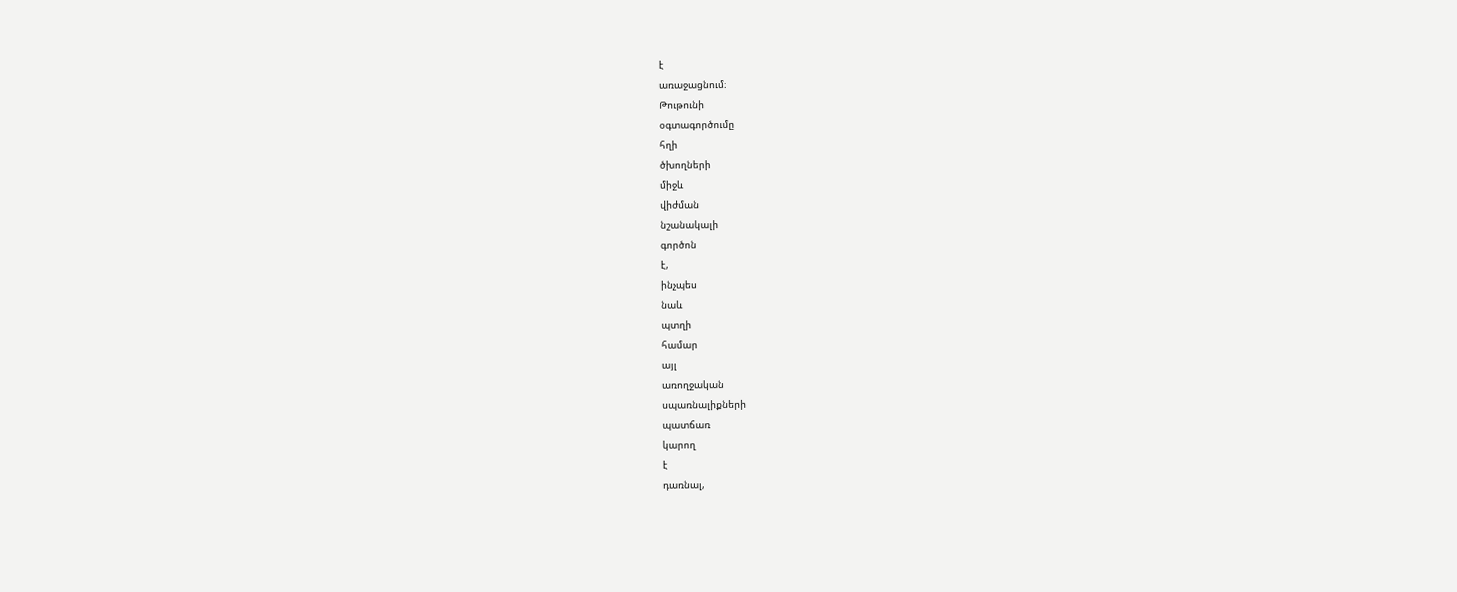է
առաջացնում։
Թութունի
օգտագործումը
հղի
ծխողների
միջև
վիժման
նշանակալի
գործոն
է,
ինչպես
նաև
պտղի
համար
այլ
առողջական
սպառնալիքների
պատճառ
կարող
է
դառնալ,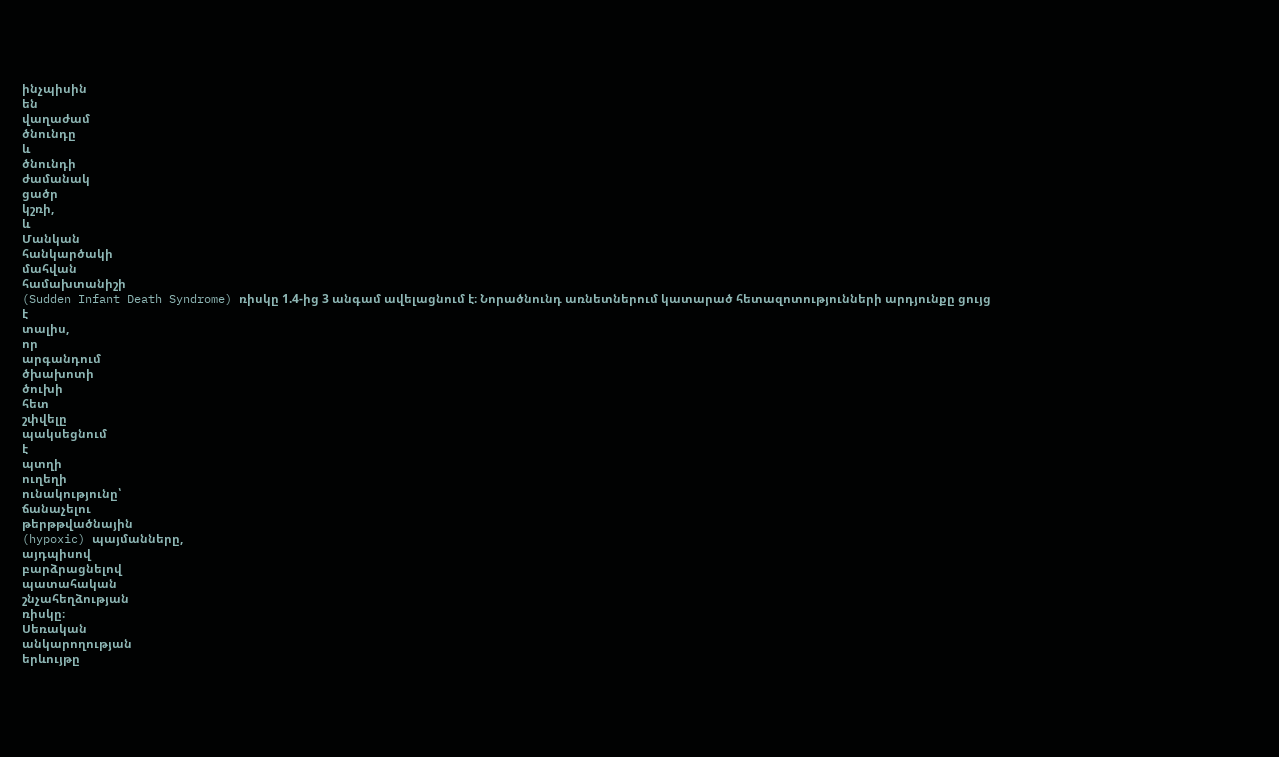ինչպիսին
են
վաղաժամ
ծնունդը
և
ծնունդի
ժամանակ
ցածր
կշռի,
և
Մանկան
հանկարծակի
մահվան
համախտանիշի
(Sudden Infant Death Syndrome) ռիսկը 1.4-ից 3 անգամ ավելացնում է։ Նորածնունդ առնետներում կատարած հետազոտությունների արդյունքը ցույց
է
տալիս,
որ
արգանդում
ծխախոտի
ծուխի
հետ
շփվելը
պակսեցնում
է
պտղի
ուղեղի
ունակությունը՝
ճանաչելու
թերթթվածնային
(hypoxic) պայմանները,
այդպիսով
բարձրացնելով
պատահական
շնչահեղձության
ռիսկը։
Սեռական
անկարողության
երևույթը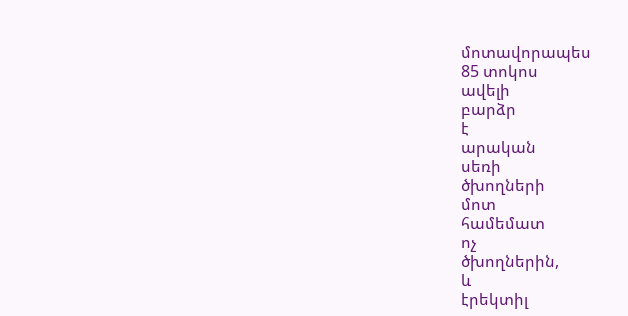մոտավորապես
85 տոկոս
ավելի
բարձր
է
արական
սեռի
ծխողների
մոտ
համեմատ
ոչ
ծխողներին,
և
էրեկտիլ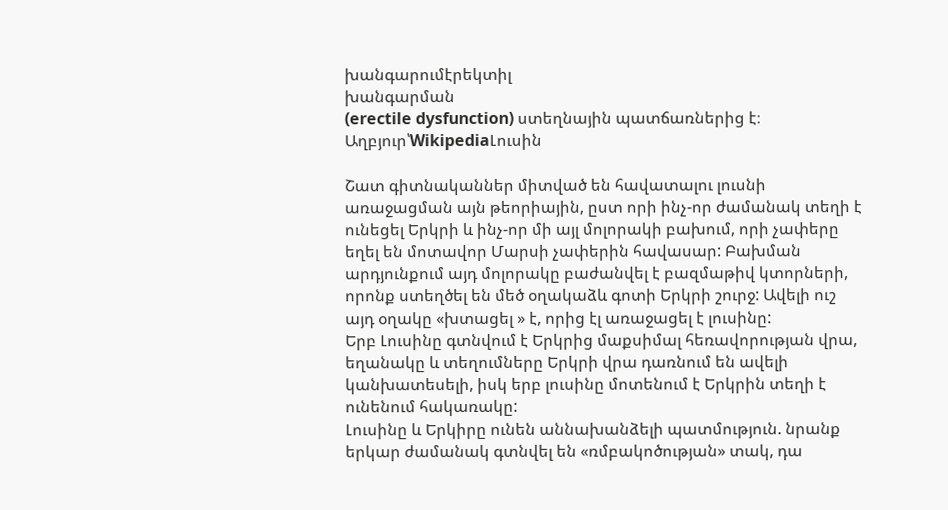խանգարումէրեկտիլ
խանգարման
(erectile dysfunction) ստեղնային պատճառներից է։
Աղբյուր՝WikipediaԼուսին

Շատ գիտնականներ միտված են հավատալու լուսնի առաջացման այն թեորիային, ըստ որի ինչ-որ ժամանակ տեղի է ունեցել Երկրի և ինչ-որ մի այլ մոլորակի բախում, որի չափերը եղել են մոտավոր Մարսի չափերին հավասար: Բախման արդյունքում այդ մոլորակը բաժանվել է բազմաթիվ կտորների, որոնք ստեղծել են մեծ օղակաձև գոտի Երկրի շուրջ: Ավելի ուշ այդ օղակը «խտացել » է, որից էլ առաջացել է լուսինը:
Երբ Լուսինը գտնվում է Երկրից մաքսիմալ հեռավորության վրա, եղանակը և տեղումները Երկրի վրա դառնում են ավելի կանխատեսելի, իսկ երբ լուսինը մոտենում է Երկրին տեղի է ունենում հակառակը:
Լուսինը և Երկիրը ունեն աննախանձելի պատմություն. նրանք երկար ժամանակ գտնվել են «ռմբակոծության» տակ, դա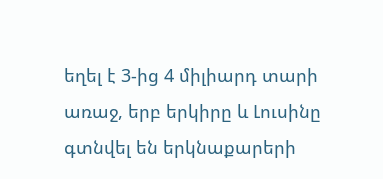եղել է 3-ից 4 միլիարդ տարի առաջ, երբ երկիրը և Լուսինը գտնվել են երկնաքարերի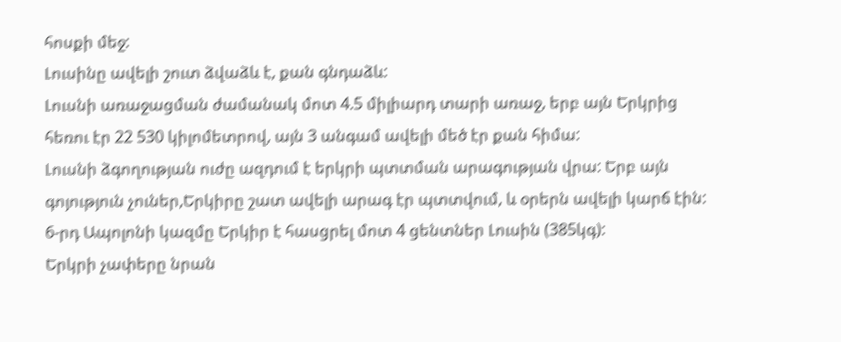հոսքի մեջ:
Լուսինը ավելի շուտ ձվաձև է, քան գնդաձև:
Լուսնի առաջացման ժամանակ մոտ 4.5 միլիարդ տարի առաջ, երբ այն Երկրից հեռու էր 22 530 կիլոմետրով, այն 3 անգամ ավելի մեծ էր քան հիմա:
Լուսնի ձգողության ուժը ազդում է երկրի պտտման արագության վրա: Երբ այն գոյություն չուներ,Երկիրը շատ ավելի արագ էր պտտվում, և օրերն ավելի կարճ էին:
6-րդ Ապոլոնի կազմը Երկիր է հասցրել մոտ 4 ցենտներ Լուսին (385կգ):
Երկրի չափերը նրան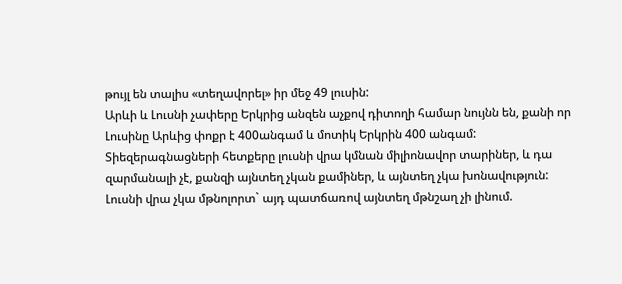թույլ են տալիս «տեղավորել» իր մեջ 49 լուսին:
Արևի և Լուսնի չափերը Երկրից անզեն աչքով դիտողի համար նույնն են, քանի որ Լուսինը Արևից փոքր է 400անգամ և մոտիկ Երկրին 400 անգամ:
Տիեզերագնացների հետքերը լուսնի վրա կմնան միլիոնավոր տարիներ, և դա զարմանալի չէ, քանզի այնտեղ չկան քամիներ, և այնտեղ չկա խոնավություն:
Լուսնի վրա չկա մթնոլորտ` այդ պատճառով այնտեղ մթնշաղ չի լինում.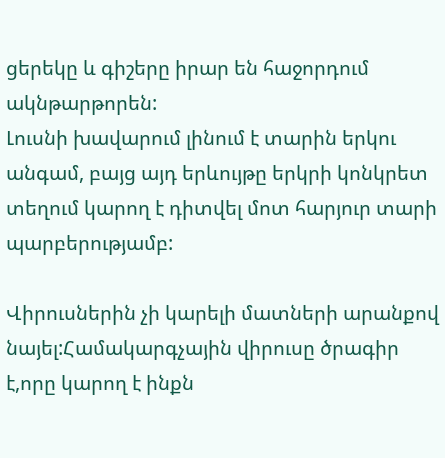ցերեկը և գիշերը իրար են հաջորդում ակնթարթորեն:
Լուսնի խավարում լինում է տարին երկու անգամ, բայց այդ երևույթը երկրի կոնկրետ տեղում կարող է դիտվել մոտ հարյուր տարի պարբերությամբ:

Վիրուսներին չի կարելի մատների արանքով նայել:Համակարգչային վիրուսը ծրագիր է,որը կարող է ինքն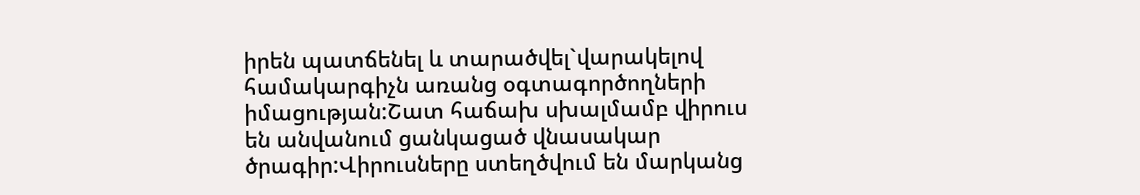իրեն պատճենել և տարածվել`վարակելով համակարգիչն առանց օգտագործողների իմացության:Շատ հաճախ սխալմամբ վիրուս են անվանում ցանկացած վնասակար ծրագիր:Վիրուսները ստեղծվում են մարկանց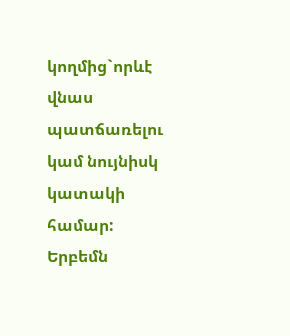կողմից`որևէ վնաս պատճառելու կամ նույնիսկ կատակի համար:
Երբեմն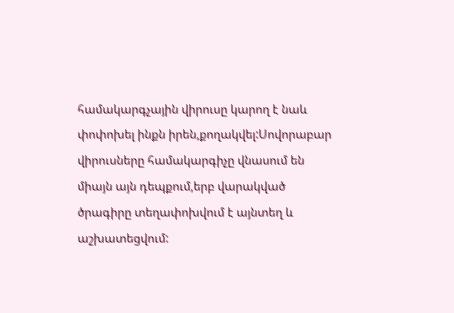համակարգչային վիրուսը կարող է նաև փոփոխել ինքն իրեն,քողակվել:Սովորաբար վիրուսները համակարգիչը վնասում են միայն այն դեպքում,երբ վարակված ծրագիրը տեղափոխվում է այնտեղ և աշխատեցվում: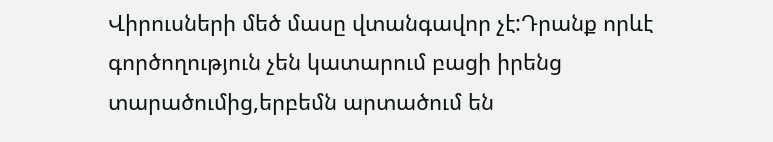Վիրուսների մեծ մասը վտանգավոր չէ:Դրանք որևէ գործողություն չեն կատարում բացի իրենց տարածումից,երբեմն արտածում են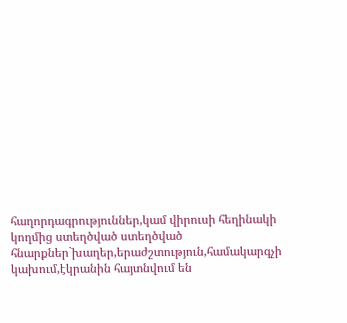հաղորդագրություններ,կամ վիրուսի հեղինակի կողմից ստեղծված ստեղծված հնարքներ`խաղեր,երաժշտություն,համակարգչի կախում,էկրանին հայտնվում են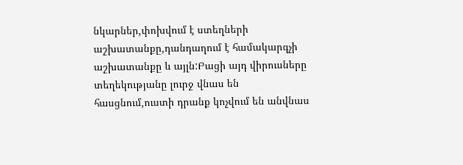նկարներ,փոխվում է ստեղների աշխատանքը,դանդաղում է համակարգչի աշխատանքը և այլն:Բացի այդ վիրուսները տեղեկությանը լուրջ վնաս են հասցնում,ուստի դրանք կոչվում են անվնաս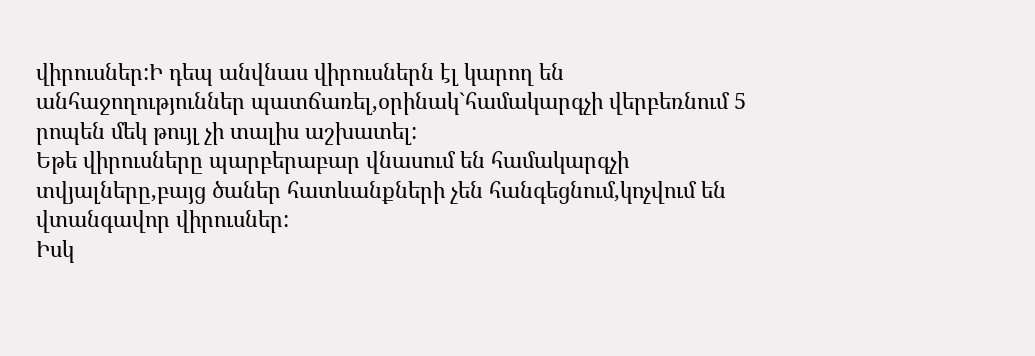վիրուսներ:Ի դեպ անվնաս վիրուսներն էլ կարող են անհաջողություններ պատճառել,օրինակ`համակարգչի վերբեռնում 5 րոպեն մեկ թույլ չի տալիս աշխատել:
Եթե վիրուսները պարբերաբար վնասում են համակարգչի տվյալները,բայց ծաներ հատևանքների չեն հանգեցնում,կոչվում են վտանգավոր վիրուսներ:
Իսկ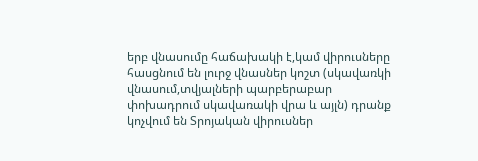երբ վնասումը հաճախակի է,կամ վիրուսները հասցնում են լուրջ վնասներ կոշտ (սկավառկի վնասում,տվյալների պարբերաբար փոխադրում սկավառակի վրա և այլն) դրանք կոչվում են Տրոյական վիրուսներ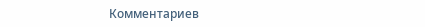Комментариев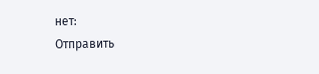нет:
Отправить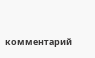комментарий